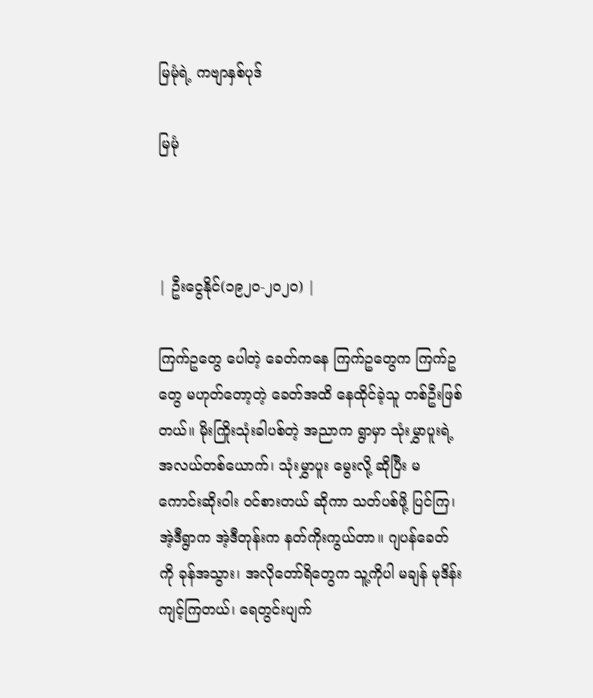မြမုံရဲ့ ကဗျာနှစ်ပုဒ်

မြမုံ



| ဦးငွေနိုင်(၁၉၂၀-၂၀၂၀) |

ကြက်ဥတွေ ပေါတဲ့ ခေတ်ကနေ ကြက်ဥတွေက ကြက်ဥတွေ မဟုတ်တော့တဲ့ ခေတ်အထိ နေထိုင်ခဲ့သူ တစ်ဦးဖြစ်တယ်။ မိုးကြိုးသုံးခါပစ်တဲ့ အညာက ရွာမှာ သုံးမွှာပူးရဲ့ အလယ်တစ်ယောက်၊ သုံးမွှာပူး မွေးလို့ ဆိုပြီး မကောင်းဆိုးဝါး ဝင်စားတယ် ဆိုကာ သတ်ပစ်ဖို့ ပြင်ကြ၊ အဲ့ဒီရွာက အဲ့ဒီတုန်းက နတ်ကိုးကွယ်တာ။ ဂျပန်ခေတ်ကို ခုန်အသွား၊ အလိုတော်ရိတွေက သူ့ကိုပါ မချန် မုဒိန်းကျင့်ကြတယ်၊ ရေတွင်းပျက်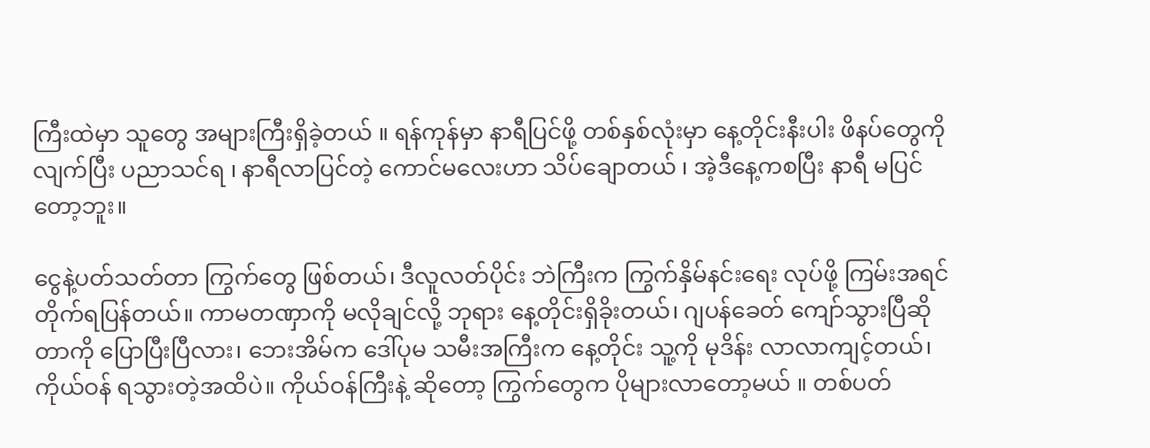ကြီးထဲမှာ သူတွေ အများကြီးရှိခဲ့တယ် ။ ရန်ကုန်မှာ နာရီပြင်ဖို့ တစ်နှစ်လုံးမှာ နေ့တိုင်းနီးပါး ဖိနပ်တွေကို လျက်ပြီး ပညာသင်ရ ၊ နာရီလာပြင်တဲ့ ကောင်မလေးဟာ သိပ်ချောတယ် ၊ အဲ့ဒီနေ့ကစပြီး နာရီ မပြင်တော့ဘူး။

ငွေနဲ့ပတ်သတ်တာ ကြွက်တွေ ဖြစ်တယ်၊ ဒီလူလတ်ပိုင်း ဘဲကြီးက ကြွက်နှိမ်နင်းရေး လုပ်ဖို့ ကြမ်းအရင်တိုက်ရပြန်တယ်။ ကာမတဏှာကို မလိုချင်လို့ ဘုရား နေ့တိုင်းရှိခိုးတယ်၊ ဂျပန်ခေတ် ကျော်သွားပြီဆိုတာကို ပြောပြီးပြီလား၊ ဘေးအိမ်က ဒေါ်ပုမ သမီးအကြီးက နေ့တိုင်း သူ့ကို မုဒိန်း လာလာကျင့်တယ်၊ ကိုယ်ဝန် ရသွားတဲ့အထိပဲ။ ကိုယ်ဝန်ကြီးနဲ့ ဆိုတော့ ကြွက်တွေက ပိုများလာတော့မယ် ။ တစ်ပတ်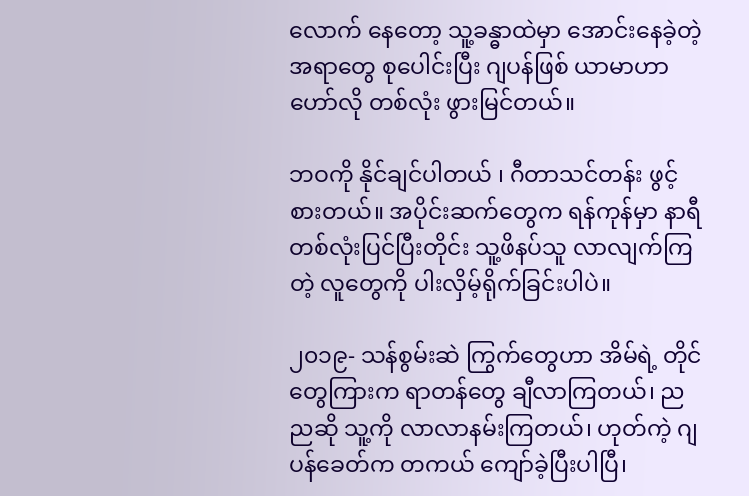လောက် နေတော့ သူ့ခန္ဓာထဲမှာ အောင်းနေခဲ့တဲ့ အရာတွေ စုပေါင်းပြီး ဂျပန်ဖြစ် ယာမာဟာ ဟော်လို တစ်လုံး ဖွားမြင်တယ်။

ဘဝကို နိုင်ချင်ပါတယ် ၊ ဂီတာသင်တန်း ဖွင့်စားတယ်။ အပိုင်းဆက်တွေက ရန်ကုန်မှာ နာရီ တစ်လုံးပြင်ပြီးတိုင်း သူ့ဖိနပ်သူ လာလျက်ကြတဲ့ လူတွေကို ပါးလှိမ့်ရိုက်ခြင်းပါပဲ။

၂၀၁၉- သန်စွမ်းဆဲ ကြွက်တွေဟာ အိမ်ရဲ့ တိုင်တွေကြားက ရာတန်တွေ ချီလာကြတယ်၊ ညညဆို သူ့ကို လာလာနမ်းကြတယ်၊ ဟုတ်ကဲ့ ဂျပန်ခေတ်က တကယ် ကျော်ခဲ့ပြီးပါပြီ၊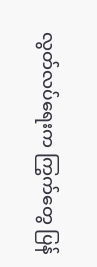လွတ်လပ်ရေးက ကြွက်တွေ ပြန်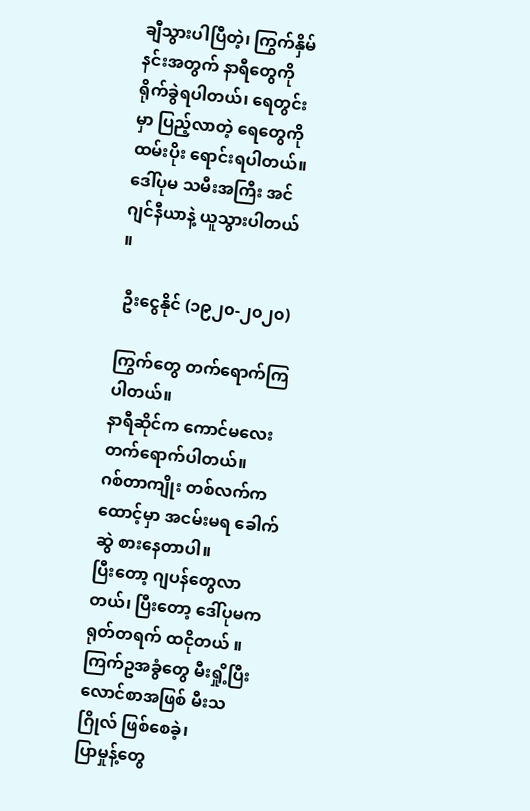ချီသွားပါပြီတဲ့၊ ကြွက်နှိမ်နင်းအတွက် နာရီတွေကို ရိုက်ခွဲရပါတယ်၊ ရေတွင်းမှာ ပြည့်လာတဲ့ ရေတွေကို ထမ်းပိုး ရောင်းရပါတယ်။ ဒေါ်ပုမ သမီးအကြီး အင်ဂျင်နီယာနဲ့ ယူသွားပါတယ် ။

 ဦးငွေနိုင် (၁၉၂၀-၂၀၂၀)

ကြွက်တွေ တက်ရောက်ကြပါတယ်။
နာရီဆိုင်က ကောင်မလေးတက်ရောက်ပါတယ်။
ဂစ်တာကျိုး တစ်လက်က ထောင့်မှာ အငမ်းမရ ခေါက်ဆွဲ စားနေတာပါ။
ပြီးတော့ ဂျပန်တွေလာတယ်၊ ပြီးတော့ ဒေါ်ပုမက ရုတ်တရက် ထငိုတယ် ။
ကြက်ဥအခွံတွေ မီးရှို့ပြီး လောင်စာအဖြစ် မီးသဂြိုလ် ဖြစ်စေခဲ့၊
ပြာမှုန့်တွေ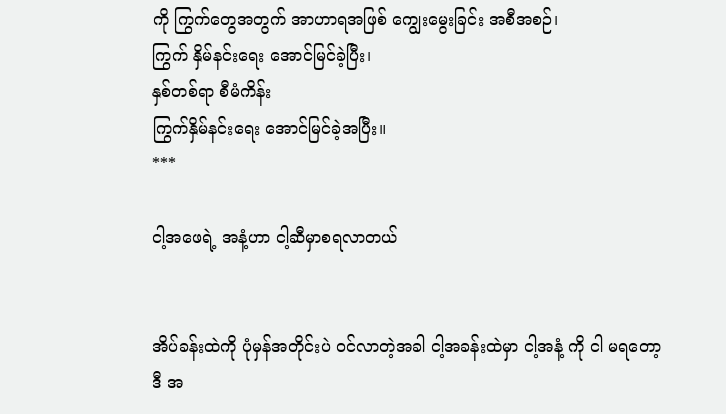ကို ကြွက်တွေအတွက် အာဟာရအဖြစ် ကျွေးမွေးခြင်း အစီအစဉ်၊
ကြွက် နှိမ်နင်းရေး အောင်မြင်ခဲ့ပြီး၊
နှစ်တစ်ရာ စီမံကိန်း
ကြွက်နှိမ်နင်းရေး အောင်မြင်ခဲ့အပြီး။
***

ငါ့အဖေရဲ့ အနံ့ဟာ ငါ့ဆီမှာစရလာတယ်


အိပ်ခန်းထဲကို ပုံမှန်အတိုင်းပဲ ဝင်လာတဲ့အခါ ငါ့အခန်းထဲမှာ ငါ့အနံ့ ကို ငါ မရတော့
ဒီ အ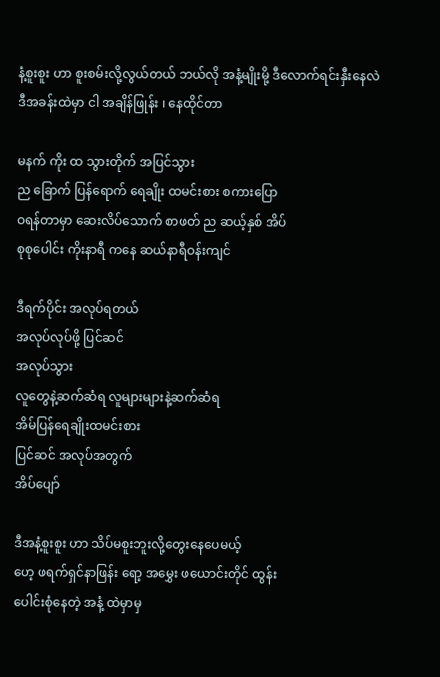နံ့စူးစူး ဟာ စူးစမ်းလို့လွယ်တယ် ဘယ်လို အနံ့မျိုးမို့ ဒီလောက်ရင်းနှီးနေလဲ
ဒီအခန်းထဲမှာ ငါ အချိန်ဖြုန်း ၊ နေထိုင်တာ

မနက် ကိုး ထ သွားတိုက် အပြင်သွား
ည ခြောက် ပြန်ရောက် ရေချိုး ထမင်းစား စကားပြော
ဝရန်တာမှာ ဆေးလိပ်သောက် စာဖတ် ည ဆယ့်နှစ် အိပ်
စုစုပေါင်း ကိုးနာရီ ကနေ ဆယ်နာရီဝန်းကျင်

ဒီရက်ပိုင်း အလုပ်ရတယ်
အလုပ်လုပ်ဖို့ ပြင်ဆင်
အလုပ်သွား
လူတွေနဲ့ဆက်ဆံရ လူများများနဲ့ဆက်ဆံရ
အိမ်ပြန်ရေချိုးထမင်းစား
ပြင်ဆင် အလုပ်အတွက်
အိပ်ပျော်

ဒီအနံ့စူးစူး ဟာ သိပ်မစူးဘူးလို့တွေးနေပေမယ့်
ဟေ့ ဖရက်ရှင်နာဖြန်း ရော့ အမွှေး ဖယောင်းတိုင် ထွန်း
ပေါင်းစုံနေတဲ့ အနံ့ ထဲမှာမှ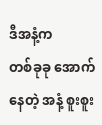ဒီအနံ့က
တစ်ခုခု အောက်နေတဲ့ အနံ့ စူးစူး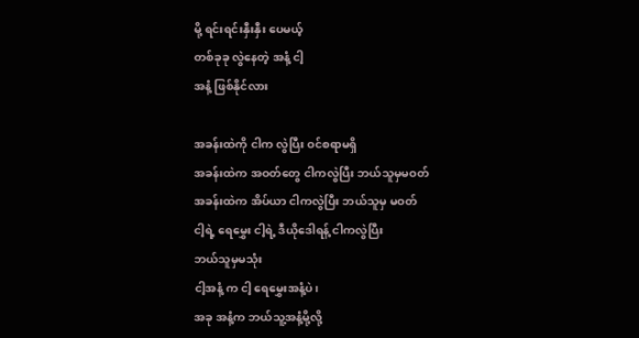မို့ ရင်းရင်းနှီးနှီး ပေမယ့်
တစ်ခုခု လွဲနေတဲ့ အနံ့ ငါ့
အနံ့ ဖြစ်နိုင်လား

အခန်းထဲကို ငါက လွဲပြီး ဝင်စရာမရှိ
အခန်းထဲက အဝတ်တွေ ငါကလွဲပြီး ဘယ်သူမှမဝတ်
အခန်းထဲက အိပ်ယာ ငါကလွဲပြီး ဘယ်သူမှ မဝတ်
ငါ့ရဲ့ ရေမွှေး ငါ့ရဲ့ ဒီယိုဒေါရန့် ငါကလွဲပြီး
ဘယ်သူမှမသုံး
ငါ့အနံ့ က ငါ့ ရေမွှေးအနံ့ပဲ၊
အခု အနံ့က ဘယ်သူ့အနံ့မို့လို့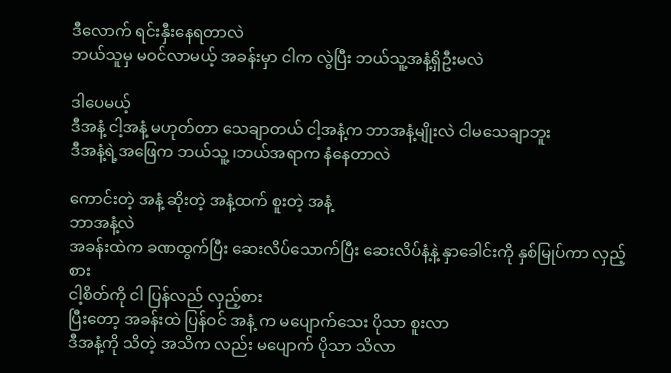ဒီလောက် ရင်းနှီးနေရတာလဲ
ဘယ်သူမှ မဝင်လာမယ့် အခန်းမှာ ငါက လွဲပြီး ဘယ်သူ့အနံ့ရှိဦးမလဲ

ဒါပေမယ့်
ဒီအနံ့ ငါ့အနံ့ မဟုတ်တာ သေချာတယ် ငါ့အနံ့က ဘာအနံ့မျိုးလဲ ငါမသေချာဘူး
ဒီအနံ့ရဲ့အဖြေက ဘယ်သူ့ ၊ဘယ်အရာက နံနေတာလဲ

ကောင်းတဲ့ အနံ့ ဆိုးတဲ့ အနံ့ထက် စူးတဲ့ အနံ့
ဘာအနံ့လဲ
အခန်းထဲက ခဏထွက်ပြီး ဆေးလိပ်သောက်ပြီး ဆေးလိပ်နံ့နဲ့ နှာခေါင်းကို နှစ်မြုပ်ကာ လှည့်စား
ငါ့စိတ်ကို ငါ ပြန်လည် လှည့်စား
ပြီးတော့ အခန်းထဲ ပြန်ဝင် အနံ့ က မပျောက်သေး ပိုသာ စူးလာ
ဒီအနံ့ကို သိတဲ့ အသိက လည်း မပျောက် ပိုသာ သိလာ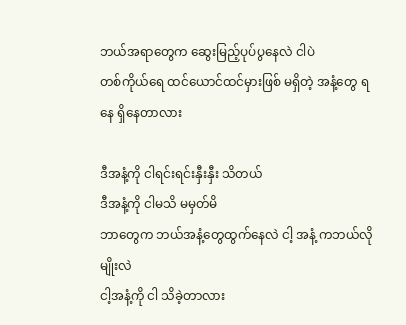ဘယ်အရာတွေက ဆွေးမြည့်ပုပ်ပွနေလဲ ငါပဲ
တစ်ကိုယ်ရေ ထင်ယောင်ထင်မှားဖြစ် မရှိတဲ့ အနံ့တွေ ရနေ ရှိနေတာလား

ဒီအနံ့ကို ငါရင်းရင်းနှီးနှီး သိတယ်
ဒီအနံ့ကို ငါမသိ မမှတ်မိ
ဘာတွေက ဘယ်အနံ့တွေထွက်နေလဲ ငါ့ အနံ့ ကဘယ်လိုမျိုးလဲ
ငါ့အနံ့ကို ငါ သိခဲ့တာလား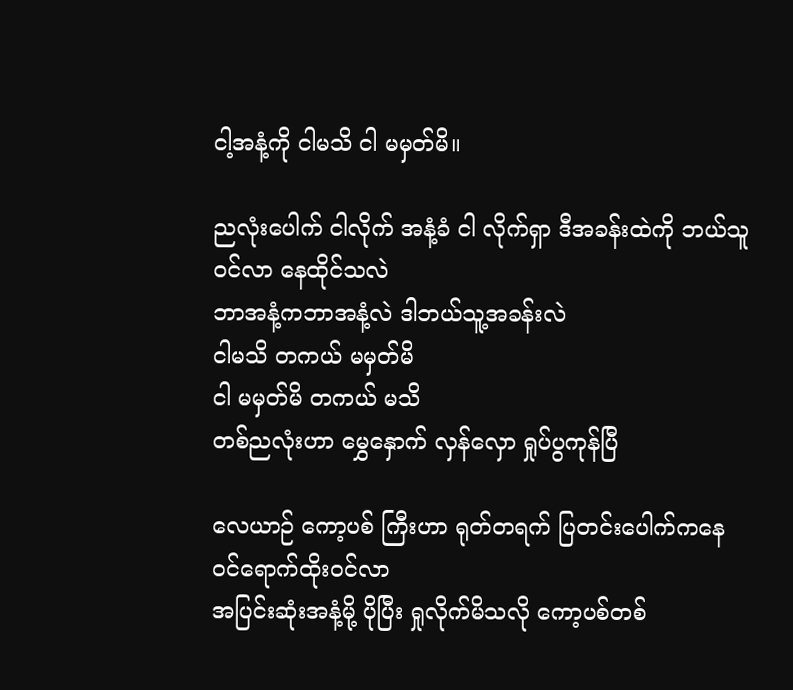ငါ့အနံ့ကို ငါမသိ ငါ မမှတ်မိ။

ညလုံးပေါက် ငါလိုက် အနံ့ခံ ငါ လိုက်ရှာ ဒီအခန်းထဲကို ဘယ်သူဝင်လာ နေထိုင်သလဲ
ဘာအနံ့ကဘာအနံ့လဲ ဒါဘယ်သူ့အခန်းလဲ
ငါမသိ တကယ် မမှတ်မိ
ငါ မမှတ်မိ တကယ် မသိ
တစ်ညလုံးဟာ မွှေနှောက် လှန်လှော ရှုပ်ပွကုန်ပြီ

လေယာဉ် ကော့ပစ် ကြီးဟာ ရုတ်တရက် ပြတင်းပေါက်ကနေ ဝင်ရောက်ထိုးဝင်လာ
အပြင်းဆုံးအနံ့မို့ ပိုပြီး ရှုလိုက်မိသလို ကော့ပစ်တစ်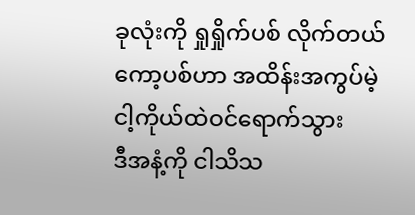ခုလုံးကို ရှုရှိုက်ပစ် လိုက်တယ်
ကော့ပစ်ဟာ အထိန်းအကွပ်မဲ့ ငါ့ကိုယ်ထဲဝင်ရောက်သွား
ဒီအနံ့ကို ငါသိသ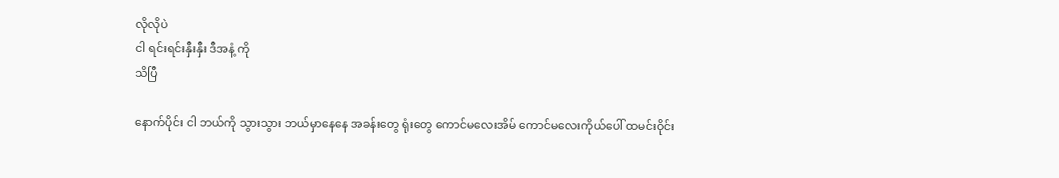လိုလိုပဲ
ငါ ရင်းရင်းနှီးနှီး ဒီအနံ့ ကို
သိပြီ

နောက်ပိုင်း ငါ ဘယ်ကို သွားသွား ဘယ်မှာနေနေ အခန်းတွေ ရုံးတွေ ကောင်မလေးအိမ် ကောင်မလေးကိုယ်ပေါ် ထမင်းဝိုင်း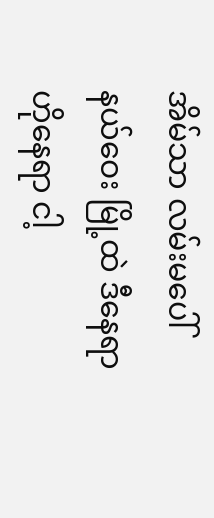အိမ်သာ လမ်းမပေါ်
နယ်ဝေး မြို့ထဲ ဒီနေရာ ဟိုနေရာ ငါ့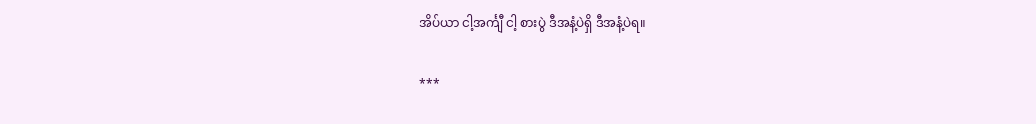အိပ်ယာ ငါ့အင်္ကျီ ငါ့ စားပွဲ ဒီအနံ့ပဲရှိ ဒီအနံ့ပဲရ။

***